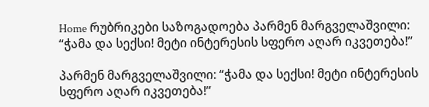Home რუბრიკები საზოგადოება პარმენ მარგველაშვილი: “ჭამა და სექსი! მეტი ინტერესის სფერო აღარ იკვეთება!”

პარმენ მარგველაშვილი: “ჭამა და სექსი! მეტი ინტერესის სფერო აღარ იკვეთება!”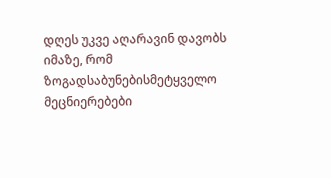დღეს უკვე აღარავინ დავობს იმაზე, რომ ზოგადსაბუნებისმეტყველო მეცნიერებები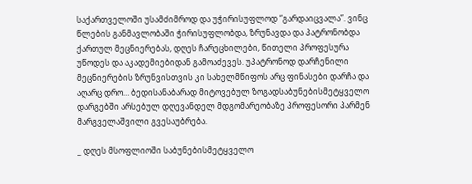საქართველოში უსამძიმროდ და უჭირისუფლოდ “გარდაიცვალა”. ვინც წლების განმავლობაში ჭირისუფლობდა, ზრუნავდა და პატრონობდა ქართულ მეცნიერებას, დღეს ჩარეცხილები, წითელი პროფესურა უწოდეს და აკადემიებიდან გამოაძევეს. უპატრონოდ დარჩენილი მეცნიერების ზრუნვისთვის კი სახელმწიფოს არც ფინასები დარჩა და აღარც დრო… ბედისანაბარად მიტოვებულ ზოგადსაბუნებისმეტყველო დარგებში არსებულ დღევანდელ მდგომარეობაზე პროფესორი პარმენ მარგველაშვილი გვესაუბრება.

_ დღეს მსოფლიოში საბუნებისმეტყველო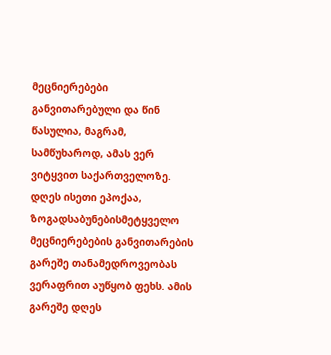მეცნიერებები განვითარებული და წინ წასულია, მაგრამ, სამწუხაროდ, ამას ვერ ვიტყვით საქართველოზე. დღეს ისეთი ეპოქაა, ზოგადსაბუნებისმეტყველო მეცნიერებების განვითარების გარეშე თანამედროვეობას ვერაფრით აუწყობ ფეხს. ამის გარეშე დღეს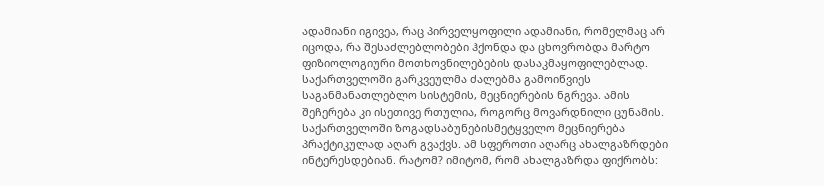ადამიანი იგივეა, რაც პირველყოფილი ადამიანი, რომელმაც არ იცოდა, რა შესაძლებლობები ჰქონდა და ცხოვრობდა მარტო ფიზიოლოგიური მოთხოვნილებების დასაკმაყოფილებლად.
საქართველოში გარკვეულმა ძალებმა გამოიწვიეს საგანმანათლებლო სისტემის, მეცნიერების ნგრევა. ამის შეჩერება კი ისეთივე რთულია, როგორც მოვარდნილი ცუნამის. საქართველოში ზოგადსაბუნებისმეტყველო მეცნიერება პრაქტიკულად აღარ გვაქვს. ამ სფეროთი აღარც ახალგაზრდები ინტერესდებიან. რატომ? იმიტომ, რომ ახალგაზრდა ფიქრობს: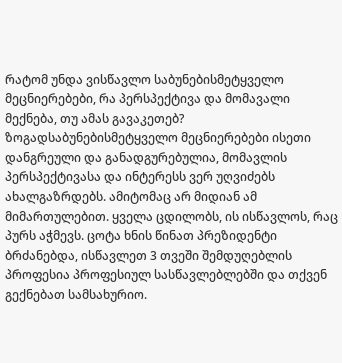რატომ უნდა ვისწავლო საბუნებისმეტყველო მეცნიერებები, რა პერსპექტივა და მომავალი მექნება, თუ ამას გავაკეთებ? ზოგადსაბუნებისმეტყველო მეცნიერებები ისეთი დანგრეული და განადგურებულია, მომავლის პერსპექტივასა და ინტერესს ვერ უღვიძებს ახალგაზრდებს. ამიტომაც არ მიდიან ამ მიმართულებით. ყველა ცდილობს, ის ისწავლოს, რაც პურს აჭმევს. ცოტა ხნის წინათ პრეზიდენტი ბრძანებდა, ისწავლეთ 3 თვეში შემდუღებლის პროფესია პროფესიულ სასწავლებლებში და თქვენ გექნებათ სამსახურიო.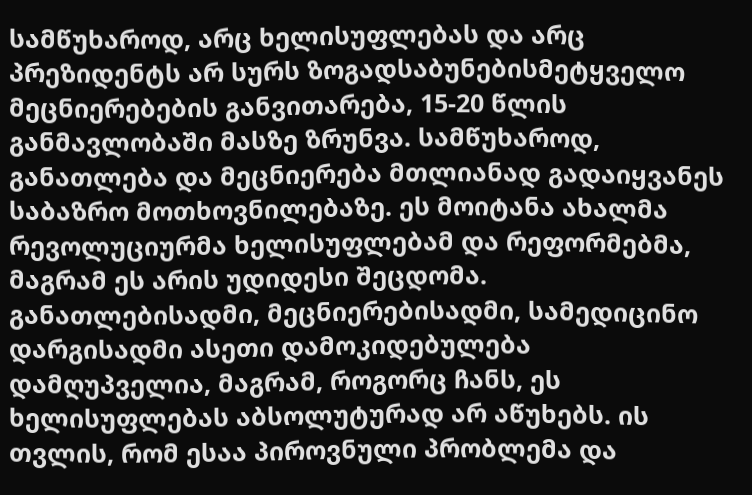სამწუხაროდ, არც ხელისუფლებას და არც პრეზიდენტს არ სურს ზოგადსაბუნებისმეტყველო მეცნიერებების განვითარება, 15-20 წლის განმავლობაში მასზე ზრუნვა. სამწუხაროდ, განათლება და მეცნიერება მთლიანად გადაიყვანეს საბაზრო მოთხოვნილებაზე. ეს მოიტანა ახალმა რევოლუციურმა ხელისუფლებამ და რეფორმებმა, მაგრამ ეს არის უდიდესი შეცდომა. განათლებისადმი, მეცნიერებისადმი, სამედიცინო დარგისადმი ასეთი დამოკიდებულება დამღუპველია, მაგრამ, როგორც ჩანს, ეს ხელისუფლებას აბსოლუტურად არ აწუხებს. ის თვლის, რომ ესაა პიროვნული პრობლემა და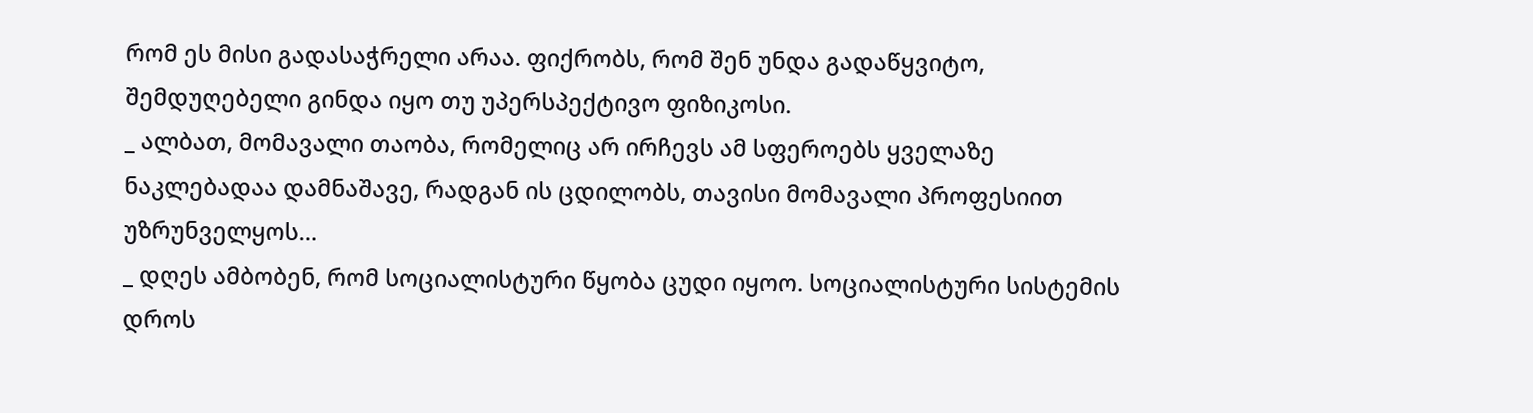რომ ეს მისი გადასაჭრელი არაა. ფიქრობს, რომ შენ უნდა გადაწყვიტო, შემდუღებელი გინდა იყო თუ უპერსპექტივო ფიზიკოსი.
_ ალბათ, მომავალი თაობა, რომელიც არ ირჩევს ამ სფეროებს ყველაზე ნაკლებადაა დამნაშავე, რადგან ის ცდილობს, თავისი მომავალი პროფესიით უზრუნველყოს…
_ დღეს ამბობენ, რომ სოციალისტური წყობა ცუდი იყოო. სოციალისტური სისტემის დროს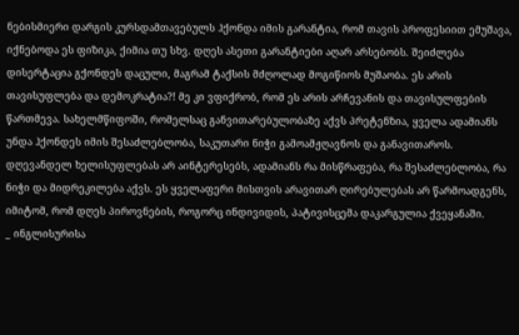ნებისმიერი დარგის კურსდამთავებულს ჰქონდა იმის გარანტია, რომ თავის პროფესიით ემუშავა, იქნებოდა ეს ფიზიკა, ქიმია თუ სხვ. დღეს ასეთი გარანტიები აღარ არსებობს. შეიძლება დისერტაცია გქონდეს დაცული, მაგრამ ტაქსის მძღოლად მოგიწიოს მუშაობა. ეს არის თავისუფლება და დემოკრატია?! მე კი ვფიქრობ, რომ ეს არის არჩევანის და თავისულფების წართმევა. სახელმწიფოში, რომელსაც განვითარებულობაზე აქვს პრეტენზია, ყველა ადამიანს უნდა ჰქონდეს იმის შესაძლებლობა, საკუთარი ნიჭი გამოამჟღავნოს და განავითაროს.
დღევანდელ ხელისუფლებას არ აინტერესებს, ადამიანს რა მისწრაფება, რა შესაძლებლობა, რა ნიჭი და მიდრეკილება აქვს. ეს ყველაფერი მისთვის არავითარ ღირებულებას არ წარმოადგენს, იმიტომ, რომ დღეს პიროვნების, როგორც ინდივიდის, პატივისცემა დაკარგულია ქვეყანაში.
_ ინგლისურისა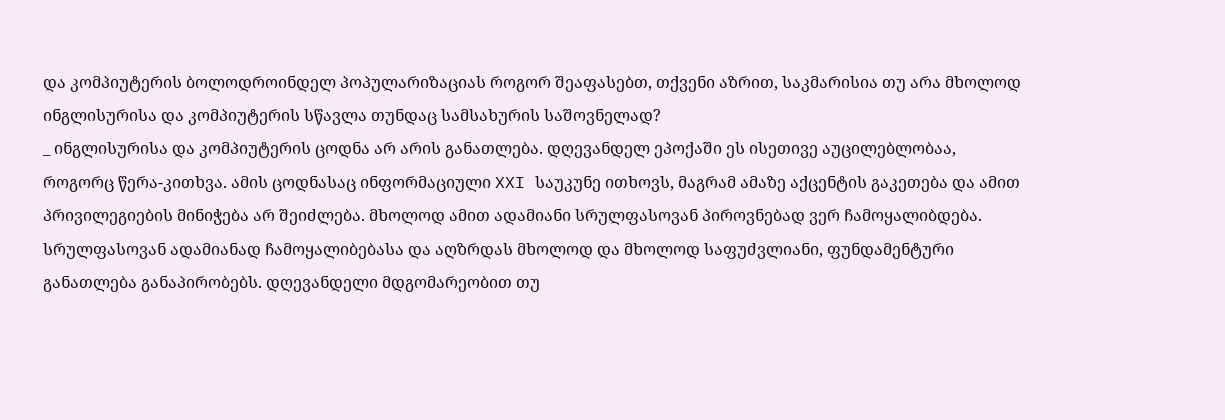და კომპიუტერის ბოლოდროინდელ პოპულარიზაციას როგორ შეაფასებთ, თქვენი აზრით, საკმარისია თუ არა მხოლოდ ინგლისურისა და კომპიუტერის სწავლა თუნდაც სამსახურის საშოვნელად?
_ ინგლისურისა და კომპიუტერის ცოდნა არ არის განათლება. დღევანდელ ეპოქაში ეს ისეთივე აუცილებლობაა, როგორც წერა-კითხვა. ამის ცოდნასაც ინფორმაციული XXI საუკუნე ითხოვს, მაგრამ ამაზე აქცენტის გაკეთება და ამით პრივილეგიების მინიჭება არ შეიძლება. მხოლოდ ამით ადამიანი სრულფასოვან პიროვნებად ვერ ჩამოყალიბდება. სრულფასოვან ადამიანად ჩამოყალიბებასა და აღზრდას მხოლოდ და მხოლოდ საფუძვლიანი, ფუნდამენტური განათლება განაპირობებს. დღევანდელი მდგომარეობით თუ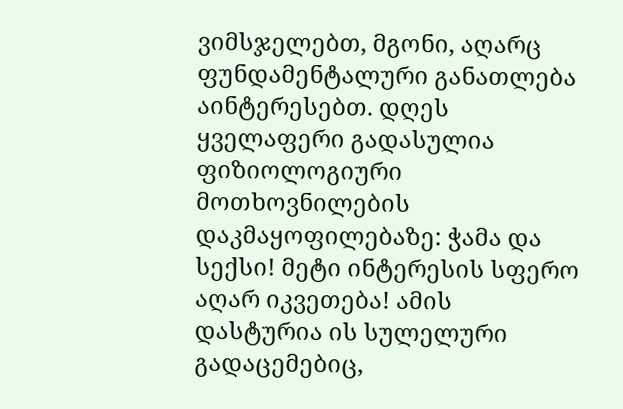ვიმსჯელებთ, მგონი, აღარც ფუნდამენტალური განათლება აინტერესებთ. დღეს ყველაფერი გადასულია ფიზიოლოგიური მოთხოვნილების დაკმაყოფილებაზე: ჭამა და სექსი! მეტი ინტერესის სფერო აღარ იკვეთება! ამის დასტურია ის სულელური გადაცემებიც,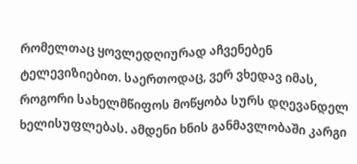რომელთაც ყოვლედღიურად აჩვენებენ ტელევიზიებით. საერთოდაც, ვერ ვხედავ იმას, როგორი სახელმწიფოს მოწყობა სურს დღევანდელ ხელისუფლებას. ამდენი ხნის განმავლობაში კარგი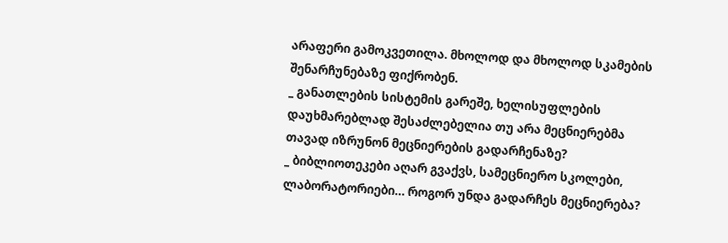არაფერი გამოკვეთილა. მხოლოდ და მხოლოდ სკამების შენარჩუნებაზე ფიქრობენ.
_ განათლების სისტემის გარეშე, ხელისუფლების დაუხმარებლად შესაძლებელია თუ არა მეცნიერებმა თავად იზრუნონ მეცნიერების გადარჩენაზე?
_ ბიბლიოთეკები აღარ გვაქვს, სამეცნიერო სკოლები, ლაბორატორიები… როგორ უნდა გადარჩეს მეცნიერება?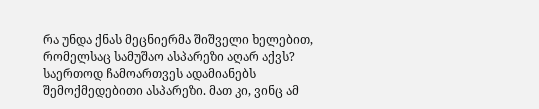რა უნდა ქნას მეცნიერმა შიშველი ხელებით, რომელსაც სამუშაო ასპარეზი აღარ აქვს? საერთოდ ჩამოართვეს ადამიანებს შემოქმედებითი ასპარეზი. მათ კი, ვინც ამ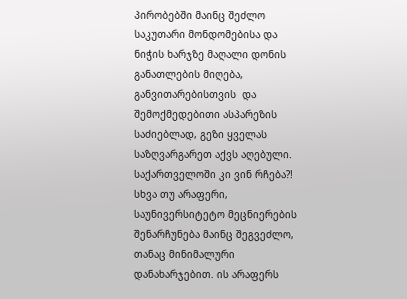პირობებში მაინც შეძლო საკუთარი მონდომებისა და ნიჭის ხარჯზე მაღალი დონის განათლების მიღება, განვითარებისთვის  და შემოქმედებითი ასპარეზის საძიებლად, გეზი ყველას საზღვარგარეთ აქვს აღებული. საქართველოში კი ვინ რჩება?! სხვა თუ არაფერი, საუნივერსიტეტო მეცნიერების შენარჩუნება მაინც შეგვეძლო, თანაც მინიმალური დანახარჯებით. ის არაფერს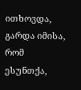ითხოვდა, გარდა იმისა, რომ ესუნთქა,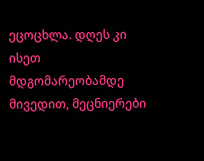ეცოცხლა. დღეს კი ისეთ მდგომარეობამდე მივედით, მეცნიერები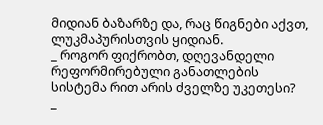მიდიან ბაზარზე და, რაც წიგნები აქვთ, ლუკმაპურისთვის ყიდიან.
_ როგორ ფიქრობთ, დღევანდელი რეფორმირებული განათლების სისტემა რით არის ძველზე უკეთესი?
_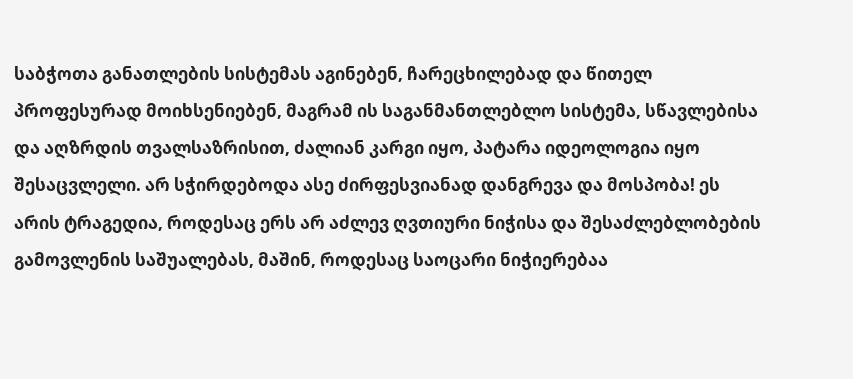საბჭოთა განათლების სისტემას აგინებენ, ჩარეცხილებად და წითელ პროფესურად მოიხსენიებენ, მაგრამ ის საგანმანთლებლო სისტემა, სწავლებისა და აღზრდის თვალსაზრისით, ძალიან კარგი იყო, პატარა იდეოლოგია იყო შესაცვლელი. არ სჭირდებოდა ასე ძირფესვიანად დანგრევა და მოსპობა! ეს არის ტრაგედია, როდესაც ერს არ აძლევ ღვთიური ნიჭისა და შესაძლებლობების გამოვლენის საშუალებას, მაშინ, როდესაც საოცარი ნიჭიერებაა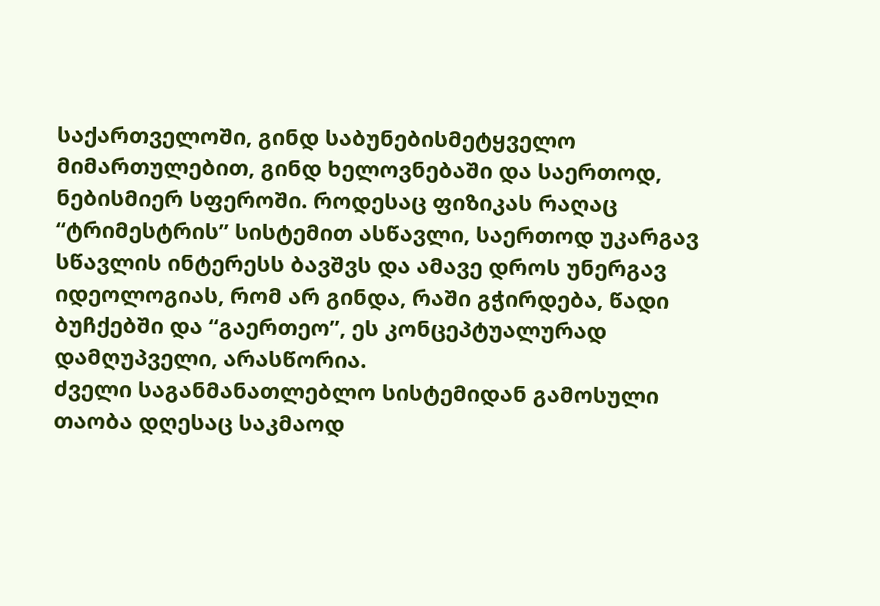საქართველოში, გინდ საბუნებისმეტყველო მიმართულებით, გინდ ხელოვნებაში და საერთოდ, ნებისმიერ სფეროში. როდესაც ფიზიკას რაღაც “ტრიმესტრის” სისტემით ასწავლი, საერთოდ უკარგავ სწავლის ინტერესს ბავშვს და ამავე დროს უნერგავ იდეოლოგიას, რომ არ გინდა, რაში გჭირდება, წადი ბუჩქებში და “გაერთეო”, ეს კონცეპტუალურად დამღუპველი, არასწორია.
ძველი საგანმანათლებლო სისტემიდან გამოსული თაობა დღესაც საკმაოდ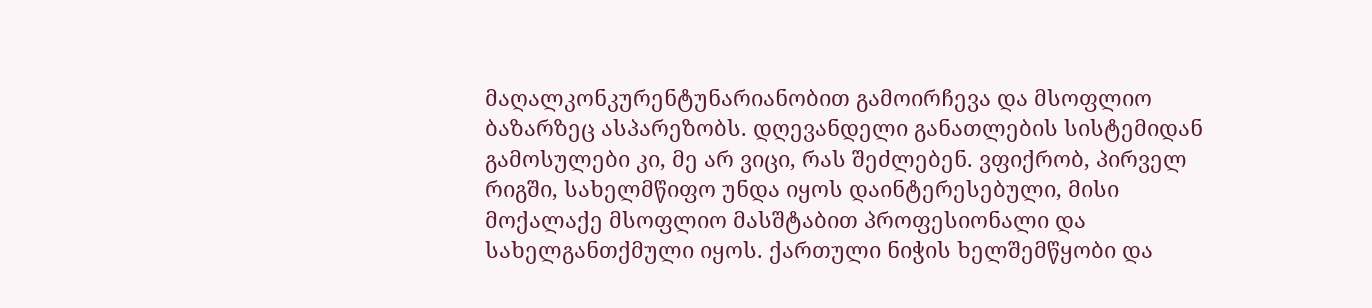მაღალკონკურენტუნარიანობით გამოირჩევა და მსოფლიო ბაზარზეც ასპარეზობს. დღევანდელი განათლების სისტემიდან გამოსულები კი, მე არ ვიცი, რას შეძლებენ. ვფიქრობ, პირველ რიგში, სახელმწიფო უნდა იყოს დაინტერესებული, მისი მოქალაქე მსოფლიო მასშტაბით პროფესიონალი და სახელგანთქმული იყოს. ქართული ნიჭის ხელშემწყობი და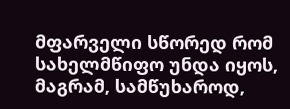მფარველი სწორედ რომ სახელმწიფო უნდა იყოს, მაგრამ, სამწუხაროდ,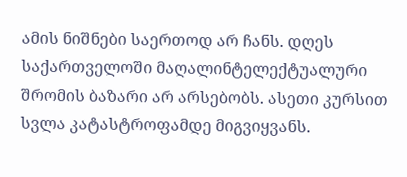ამის ნიშნები საერთოდ არ ჩანს. დღეს საქართველოში მაღალინტელექტუალური შრომის ბაზარი არ არსებობს. ასეთი კურსით სვლა კატასტროფამდე მიგვიყვანს.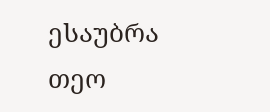ესაუბრა თეო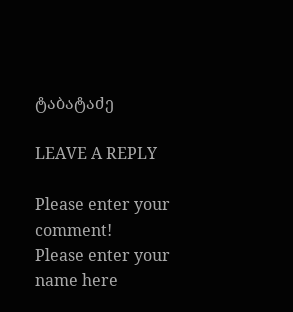ტაბატაძე

LEAVE A REPLY

Please enter your comment!
Please enter your name here